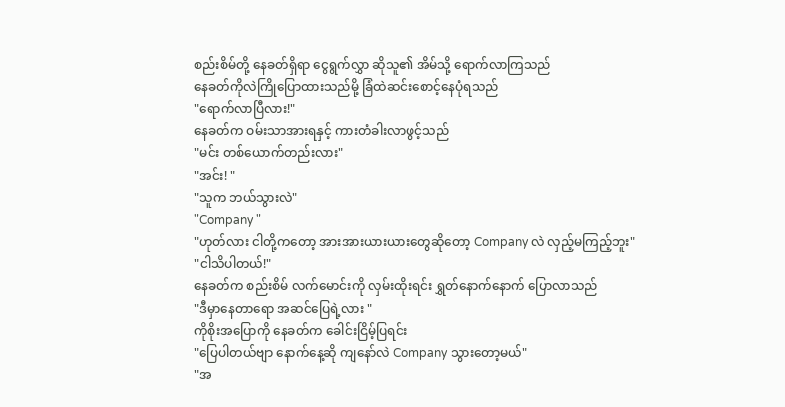စည်းစိမ်တို့ နေခတ်ရှိရာ ငွေရွက်လွှာ ဆိုသူ၏ အိမ်သို့ ရောက်လာကြသည်
နေခတ်ကိုလဲကြိုပြောထားသည်မို့ ခြံထဲဆင်းစောင့်နေပုံရသည်
"ရောက်လာပြီလား!"
နေခတ်က ဝမ်းသာအားရနှင့် ကားတံခါးလာဖွင့်သည်
"မင်း တစ်ယောက်တည်းလား"
"အင်း! "
"သူက ဘယ်သွားလဲ"
"Company "
"ဟုတ်လား ငါတို့ကတော့ အားအားယားယားတွေဆိုတော့ Company လဲ လှည့်မကြည့်ဘူး"
"ငါသိပါတယ်!"
နေခတ်က စည်းစိမ် လက်မောင်းကို လှမ်းထိုးရင်း ရွှတ်နောက်နောက် ပြောလာသည်
"ဒီမှာနေတာရော အဆင်ပြေရဲ့လား "
ကိုစိုးအပြောကို နေခတ်က ခေါင်းငြိမ့်ပြရင်း
"ပြေပါတယ်ဗျာ နောက်နေ့ဆို ကျနော်လဲ Company သွားတော့မယ်"
"အ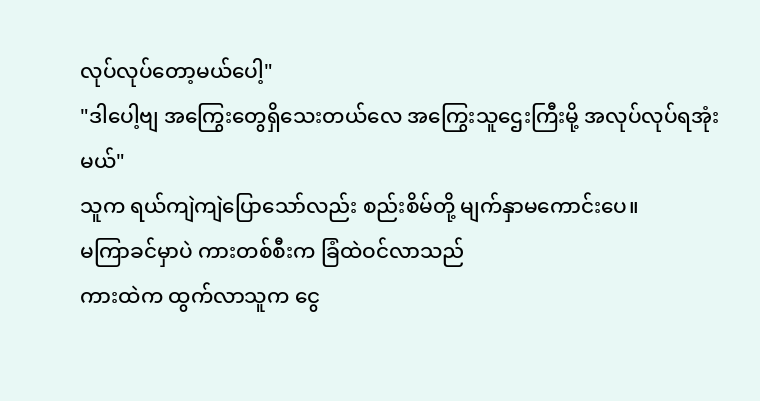လုပ်လုပ်တော့မယ်ပေါ့"
"ဒါပေါ့ဗျ အကြွေးတွေရှိသေးတယ်လေ အကြွေးသူဌေးကြီးမို့ အလုပ်လုပ်ရအုံးမယ်"
သူက ရယ်ကျဲကျဲပြောသော်လည်း စည်းစိမ်တို့ မျက်နှာမကောင်းပေ။
မကြာခင်မှာပဲ ကားတစ်စီးက ခြံထဲဝင်လာသည်
ကားထဲက ထွက်လာသူက ငွေ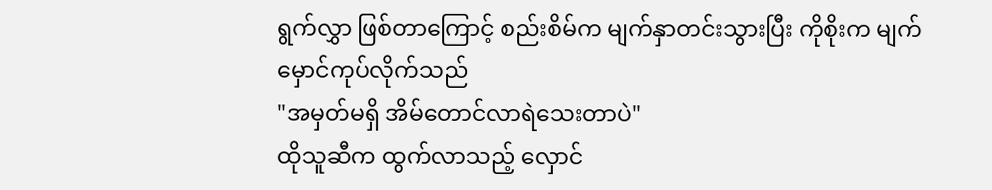ရွက်လွှာ ဖြစ်တာကြောင့် စည်းစိမ်က မျက်နှာတင်းသွားပြီး ကိုစိုးက မျက်မှောင်ကုပ်လိုက်သည်
"အမှတ်မရှိ အိမ်တောင်လာရဲသေးတာပဲ"
ထိုသူဆီက ထွက်လာသည့် လှောင်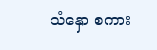သံနှော စကား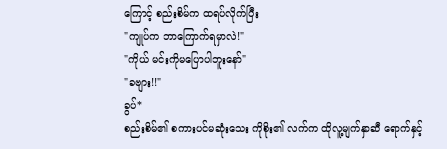ကြောင့် စည်းစိမ်က ထရပ်လိုက်ပြီး
"ကျုပ်က ဘာကြောက်ရမှာလဲ!"
"ကိုယ် မင်းကိုမပြောပါဘူးနော်"
"ခဗျား!!"
ခွပ်*
စည်းစိမ်၏ စကားပင်မဆုံးသေး ကိုစိုး၏ လက်က ထိုလူ့မျက်နှာဆီ ရောက်နှင့်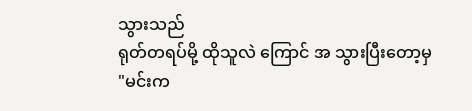သွားသည်
ရုတ်တရပ်မို့ ထိုသူလဲ ကြောင် အ သွားပြီးတော့မှ
"မင်းက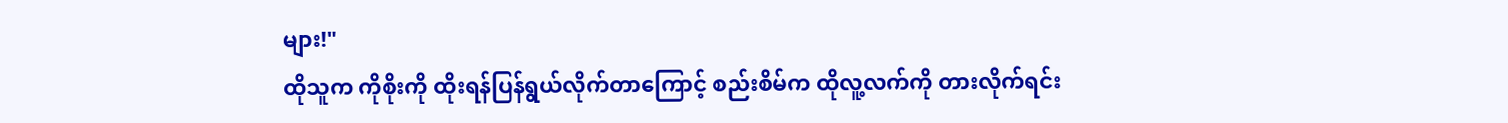များ!"
ထိုသူက ကိုစိုးကို ထိုးရန်ပြန်ရွယ်လိုက်တာကြောင့် စည်းစိမ်က ထိုလူ့လက်ကို တားလိုက်ရင်း